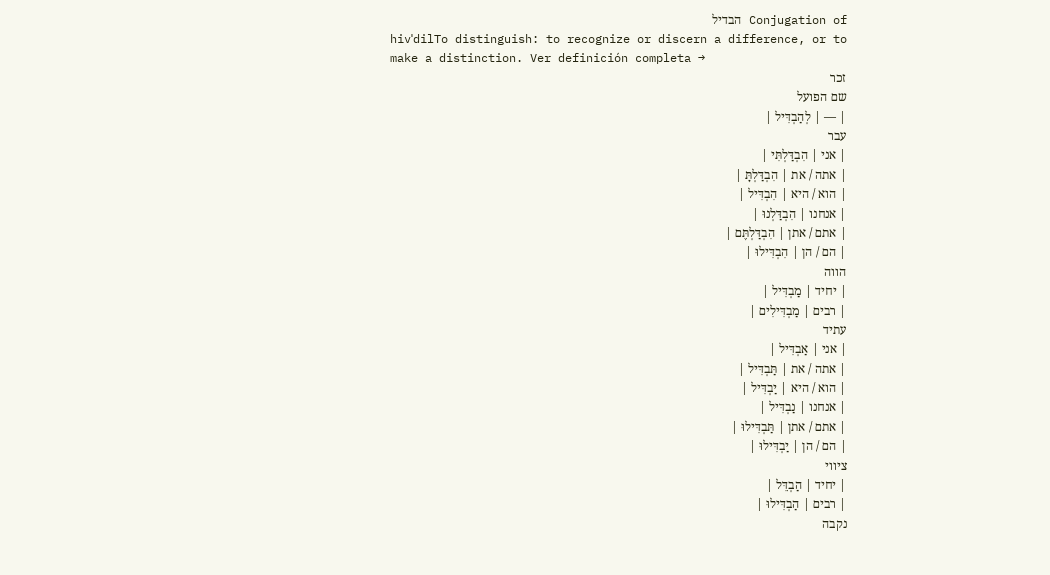Conjugation of הבדיל
hivˈdilTo distinguish: to recognize or discern a difference, or to make a distinction. Ver definición completa →
זכר
שם הפועל
| — | לְהַבְדִּיל |
עבר
| אני | הִבְדַּלְתִּי |
| אתה / את | הִבְדַּלְתָּ |
| הוא / היא | הִבְדִּיל |
| אנחנו | הִבְדַּלְנוּ |
| אתם / אתן | הִבְדַּלְתֶּם |
| הם / הן | הִבְדִּילוּ |
הווה
| יחיד | מַבְדִּיל |
| רבים | מַבְדִּילִים |
עתיד
| אני | אַבְדִּיל |
| אתה / את | תַּבְדִּיל |
| הוא / היא | יַבְדִּיל |
| אנחנו | נַבְדִּיל |
| אתם / אתן | תַּבְדִּילוּ |
| הם / הן | יַבְדִּילוּ |
ציווי
| יחיד | הַבְדֵּל |
| רבים | הַבְדִּילוּ |
נקבה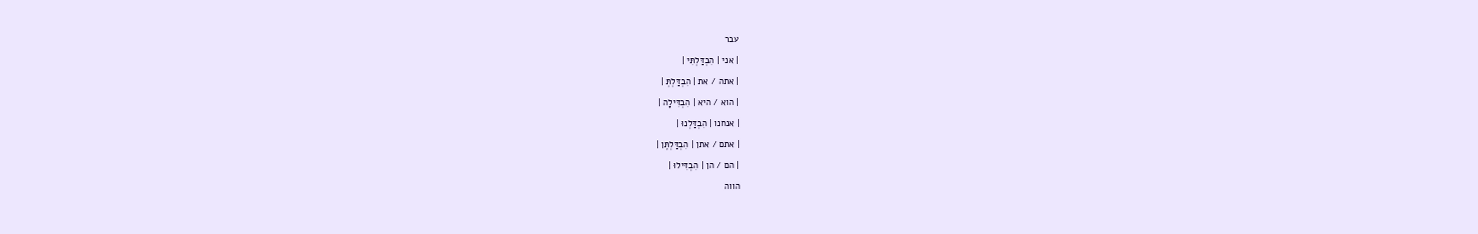עבר
| אני | הִבְדַּלְתִּי |
| אתה / את | הִבְדַּלְתְּ |
| הוא / היא | הִבְדִּילָה |
| אנחנו | הִבְדַּלְנוּ |
| אתם / אתן | הִבְדַּלְתֶּן |
| הם / הן | הִבְדִּילוּ |
הווה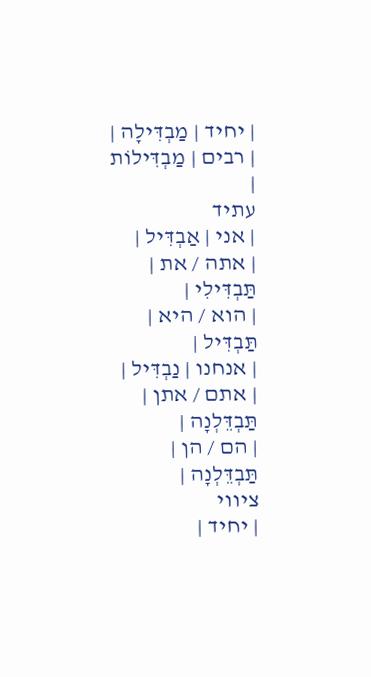| יחיד | מַבְדִּילָה |
| רבים | מַבְדִּילוֹת |
עתיד
| אני | אַבְדִּיל |
| אתה / את | תַּבְדִּילִי |
| הוא / היא | תַּבְדִּיל |
| אנחנו | נַבְדִּיל |
| אתם / אתן | תַּבְדֵּלְנָה |
| הם / הן | תַּבְדֵּלְנָה |
ציווי
| יחיד |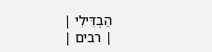הַבְדִּילִי |
| רבים |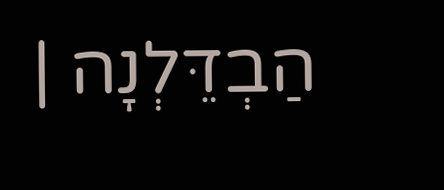הַבְדֵּלְנָה |